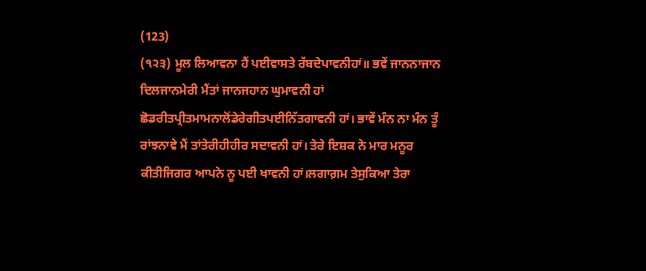(123)
(੧੨੩) ਮੂਲ ਲਿਆਵਨਾ ਹੈਂ ਪਈਵਾਸਤੇ ਰੱਬਦੇਪਾਵਨੀਹਾਂ॥ ਭਵੇਂ ਜਾਨਨਾਜਾਨ ਦਿਲਜਾਨਮੇਰੀ ਮੈਂਤਾਂ ਜਾਨਜਹਾਨ ਘੁਮਾਵਨੀ ਹਾਂ ਛੋਡਰੀਤਪ੍ਰੀਤਮਾਮਨਾਲੋਂਡੇਰੇਗੀਤਪਈਨਿੱਤਗਾਵਨੀ ਹਾਂ। ਭਾਵੇਂ ਮੰਨ ਨਾ ਮੰਨ ਤੂੰ ਰਾਂਝਨਾਵੇ ਮੈਂ ਤਾਂਤੇਰੀਹੀਹੀਰ ਸਦਾਵਨੀ ਹਾਂ। ਤੇਰੇ ਇਸ਼ਕ ਨੇ ਮਾਰ ਮਨੂਰ ਕੀਤੀਜਿਗਰ ਆਪਨੇ ਨੂ ਪਈ ਖਾਵਨੀ ਹਾਂ।ਲਗਾਗ਼ਮ ਤੇਸੁਕਿਆ ਤੇਰਾ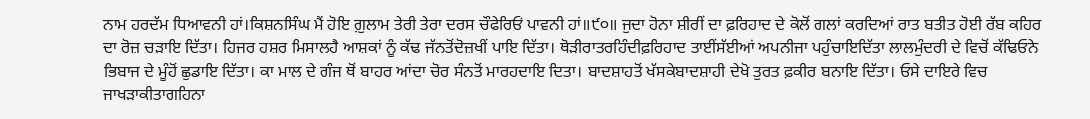ਨਾਮ ਹਰਦੱਮ ਧਿਆਵਨੀ ਹਾਂ।ਕਿਸ਼ਨਸਿੰਘ ਮੈਂ ਹੋਇ ਗ਼ੁਲਾਮ ਤੇਰੀ ਤੇਰਾ ਦਰਸ ਚੌਫੇਰਿਓਂ ਪਾਵਨੀ ਹਾਂ॥੯੦॥ ਜੁਦਾ ਹੋਨਾ ਸ਼ੀਰੀਂ ਦਾ ਫ਼ਰਿਹਾਦ ਦੇ ਕੋਲੋਂ ਗਲਾਂ ਕਰਦਿਆਂ ਰਾਤ ਬਤੀਤ ਹੋਈ ਰੱਬ ਕਹਿਰ ਦਾ ਰੋਜ਼ ਚੜਾਇ ਦਿੱਤਾ। ਹਿਜਰ ਹਸ਼ਰ ਮਿਸਾਲਹੈ ਆਸ਼ਕਾਂ ਨੂੰ ਕੱਢ ਜੱਨਤੋਂਦੋਜ਼ਖੀਂ ਪਾਇ ਦਿੱਤਾ। ਥੋੜੀਰਾਤਰਹਿੰਦੀਫ਼ਰਿਹਾਦ ਤਾਈਂਸੱਈਆਂ ਅਪਨੀਜਾ ਪਹੁੰਚਾਇਦਿੱਤਾ ਲਾਲਮੁੰਦਰੀ ਦੇ ਵਿਚੋਂ ਕੱਢਿਓਨੇ ਭਿਬਾਜ ਦੇ ਮੂੰਹੋਂ ਛੁਡਾਇ ਦਿੱਤਾ। ਕਾ ਮਾਲ ਦੇ ਗੰਜ ਥੋਂ ਬਾਹਰ ਆਂਦਾ ਚੋਰ ਸੰਨਤੋਂ ਮਾਰਹਦਾਇ ਦਿਤਾ। ਬਾਦਸ਼ਾਹਤੋਂ ਖੱਸਕੇਬਾਦਸ਼ਾਹੀ ਦੇਖੋ ਤੁਰਤ ਫ਼ਕੀਰ ਬਨਾਇ ਦਿੱਤਾ। ਓਸੇ ਦਾਇਰੇ ਵਿਚ ਜਾਖੜਾਕੀਤਾਗਹਿਨਾ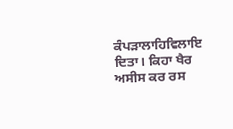ਕੰਪੜਾਲਾਹਿਵਿਲਾਇ ਦਿਤਾ। ਕਿਹਾ ਖੈਰ ਅਸੀਸ ਕਰ ਰਸ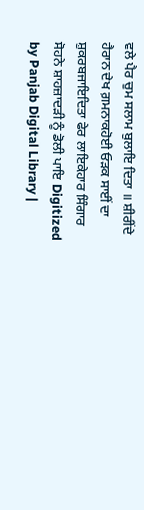ਵਲੇ ਪੈਰ ਚੁਮ ਸਲਾਮ ਬੁਲਾਇ ਦਿਤਾ ॥ ਸ਼ੀਰੀਂਦੇ ਹੈਰਾਨ ਦੇਖ ਗ਼ਮਨਾਕਹੋਈ ਓੜਕ ਸਾਈਂ ਦਾ ਸ਼ੁਕਰਬਜਾਇਦਿਤਾ ਫੇਰ ਲਾਇਕੇਹਾਰ ਸਿੰਗਾਰ ਸੋਹਨੇ ਸ਼ਾਹਜ਼ਾਦੜੀ ਨੂੰ ਡੋਲੀ ਪਾਇ Digitized by Panjab Digital Library |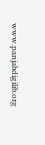www.panjabdigilib.org